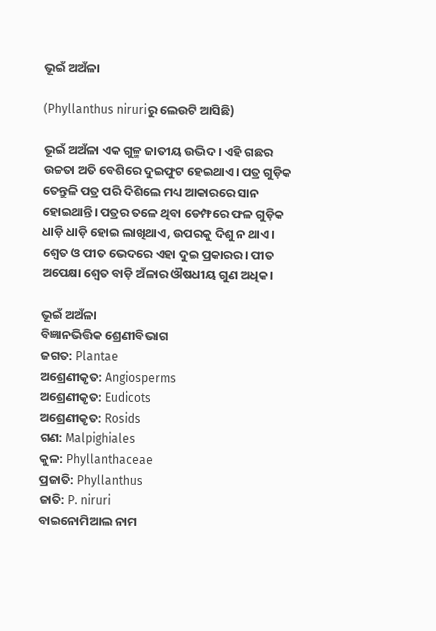ଭୂଇଁ ଅଅଁଳା

(Phyllanthus niruriରୁ ଲେଉଟି ଆସିଛି)

ଭୂଇଁ ଅଅଁଳା ଏକ ଗୁଳ୍ମ ଜାତୀୟ ଉଦ୍ଭିଦ। ଏହି ଗଛର ଉଚ୍ଚତା ଅତି ବେଶିରେ ଦୁଇଫୁଟ ହେଇଥାଏ। ପତ୍ର ଗୁଡ଼ିକ ତେନ୍ତୁଳି ପତ୍ର ପରି ଦିଶିଲେ ମଧ୍ୟ ଆକାରରେ ସାନ ହୋଇଥାନ୍ତି। ପତ୍ରର ତଳେ ଥିବା ଡେମ୍ଫରେ ଫଳ ଗୁଡ଼ିକ ଧାଡ଼ି ଧାଡ଼ି ହୋଇ ଲାଖିଥାଏ, ଉପରକୁ ଦିଶୁ ନ ଥାଏ। ଶ୍ୱେତ ଓ ପୀତ ଭେଦରେ ଏହା ଦୁଇ ପ୍ରକାରର। ପୀତ ଅପେକ୍ଷା ଶ୍ୱେତ ବାଡ଼ି ଅଁଳାର ଔଷଧୀୟ ଗୁଣ ଅଧିକ।

ଭୂଇଁ ଅଅଁଳା
ବିଜ୍ଞାନଭିତ୍ତିକ ଶ୍ରେଣୀବିଭାଗ
ଜଗତ: Plantae
ଅଶ୍ରେଣୀକୃତ: Angiosperms
ଅଶ୍ରେଣୀକୃତ: Eudicots
ଅଶ୍ରେଣୀକୃତ: Rosids
ଗଣ: Malpighiales
କୁଳ: Phyllanthaceae
ପ୍ରଜାତି: Phyllanthus
ଜାତି: P. niruri
ବାଇନୋମିଆଲ ନାମ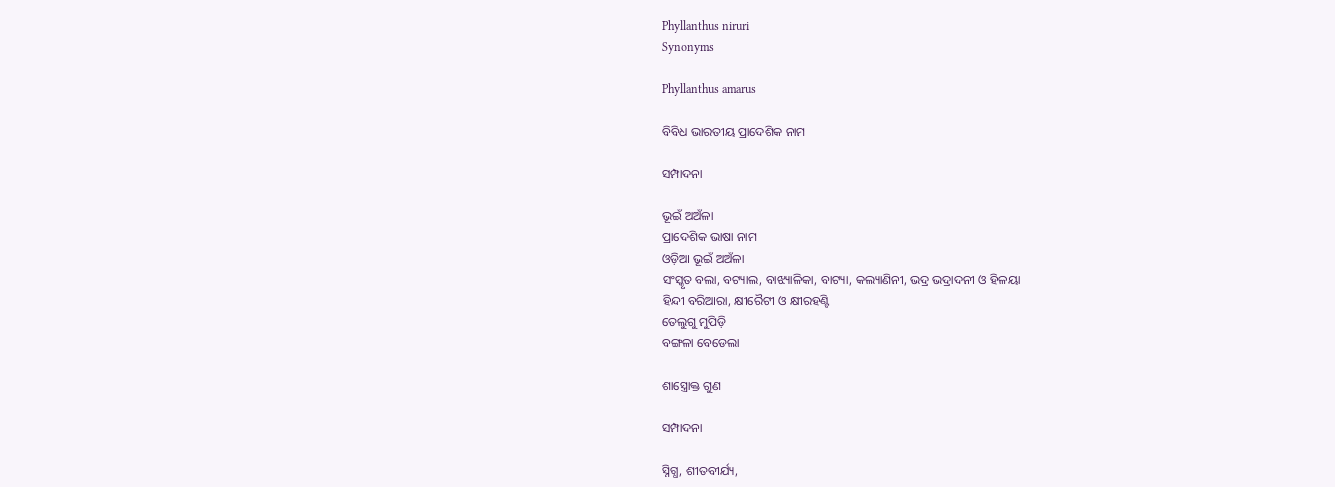Phyllanthus niruri
Synonyms

Phyllanthus amarus

ବିବିଧ ଭାରତୀୟ ପ୍ରାଦେଶିକ ନାମ

ସମ୍ପାଦନା

ଭୂଇଁ ଅଅଁଳା
ପ୍ରାଦେଶିକ ଭାଷା ନାମ
ଓଡ଼ିଆ ଭୂଇଁ ଅଅଁଳା
ସଂସ୍କୃତ ବଲା, ବଟ୍ୟାଲ, ବାଝ୍ୟାଳିକା, ବାଟ୍ୟା, କଲ୍ୟାଣିନୀ, ଭଦ୍ର ଭଦ୍ରାଦନୀ ଓ ହିଳୟା
ହିନ୍ଦୀ ବରିଆରା, କ୍ଷୀରୈଟୀ ଓ କ୍ଷୀରହଣ୍ଟି
ତେଲୁଗୁ ମୁପିଡ଼ି
ବଙ୍ଗଳା ବେଡେଲା

ଶାସ୍ତ୍ରୋକ୍ତ ଗୁଣ

ସମ୍ପାଦନା

ସ୍ନିଗ୍ଧ, ଶୀତବୀର୍ଯ୍ୟ,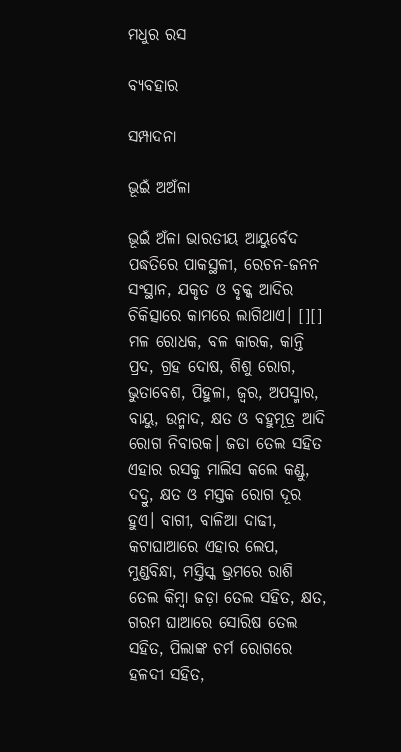ମଧୁର ରସ

ବ୍ୟବହାର

ସମ୍ପାଦନା

ଭୂଇଁ ଅଅଁଳା

ଭୂଇଁ ଅଁଳା ଭାରତୀୟ ଆୟୁର୍ବେଦ ପଦ୍ଧତିରେ ପାକସ୍ଥଳୀ, ରେଚନ-ଜନନ ସଂସ୍ଥାନ, ଯକୃତ ଓ ବୃକ୍କ ଆଦିର ଚିକିତ୍ସାରେ କାମରେ ଲାଗିଥାଏ। [][] ମଳ ରୋଧକ, ବଳ କାରକ, କାନ୍ତି ପ୍ରଦ, ଗ୍ରହ ଦୋଷ, ଶିଶୁ ରୋଗ, ଭୁତାବେଶ, ପିହୁଳା, ଜ୍ୱର, ଅପସ୍ମାର, ବାୟୁ, ଉନ୍ମାଦ, କ୍ଷତ ଓ ବହୁମୂତ୍ର ଆଦି ରୋଗ ନିବାରକ। ଜଡା ତେଲ ସହିତ ଏହାର ରସକୁ ମାଲିସ କଲେ କଣ୍ଡୁ, ଦଦ୍ରୁ, କ୍ଷତ ଓ ମସ୍ତକ ରୋଗ ଦୂର ହୁଏ। ବାଗୀ, ବାଳିଆ ଦାଢୀ, କଟାଘାଆରେ ଏହାର ଲେପ, ମୁଣ୍ଡବିନ୍ଧା, ମସ୍ତିସ୍କ ଭ୍ରମରେ ରାଶି ତେଲ କିମ୍ବା ଜଡ଼ା ତେଲ ସହିତ, କ୍ଷତ, ଗରମ ଘାଆରେ ସୋରିଷ ତେଲ ସହିତ, ପିଲାଙ୍କ ଚର୍ମ ରୋଗରେ ହଳଦୀ ସହିତ,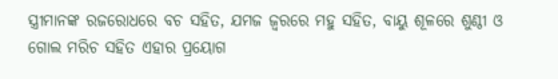ସ୍ତ୍ରୀମାନଙ୍କ ରଜରୋଧରେ ବଚ ସହିତ, ଯମଜ ଜ୍ୱରରେ ମହୁ ସହିତ, ବାୟୁ ଶୂଳରେ ଶୁଣ୍ଠୀ ଓ ଗୋଲ ମରିଚ ସହିତ ଏହାର ପ୍ରୟୋଗ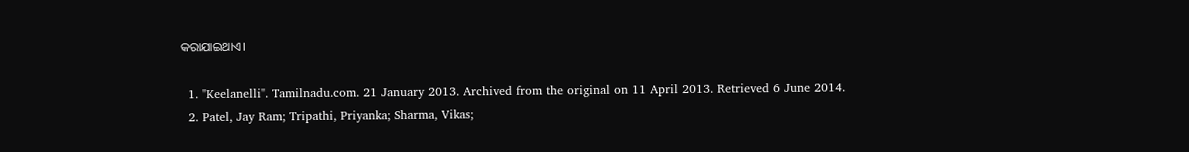କରାଯାଇଥାଏ।

  1. "Keelanelli". Tamilnadu.com. 21 January 2013. Archived from the original on 11 April 2013. Retrieved 6 June 2014.
  2. Patel, Jay Ram; Tripathi, Priyanka; Sharma, Vikas;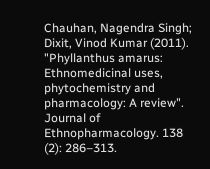Chauhan, Nagendra Singh; Dixit, Vinod Kumar (2011). "Phyllanthus amarus: Ethnomedicinal uses, phytochemistry and pharmacology: A review". Journal of Ethnopharmacology. 138 (2): 286–313.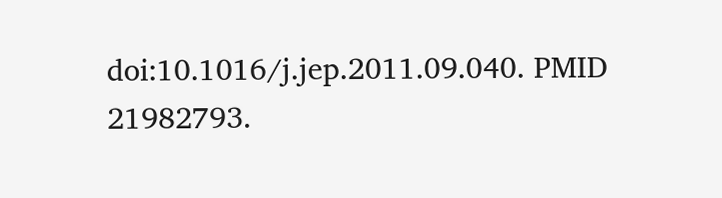doi:10.1016/j.jep.2011.09.040. PMID 21982793.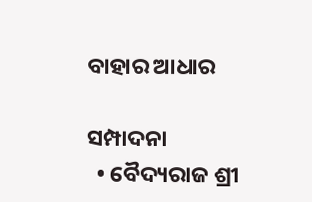ବାହାର ଆଧାର

ସମ୍ପାଦନା
  • ବୈଦ୍ୟରାଜ ଶ୍ରୀ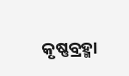କୃଷ୍ଣବ୍ରହ୍ମା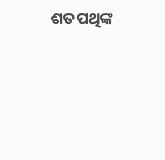ଶତପଥିଙ୍କ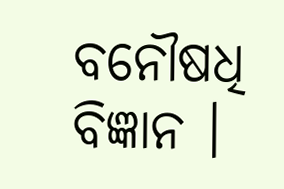ବନୌଷଧି ବିଜ୍ଞାନ ।